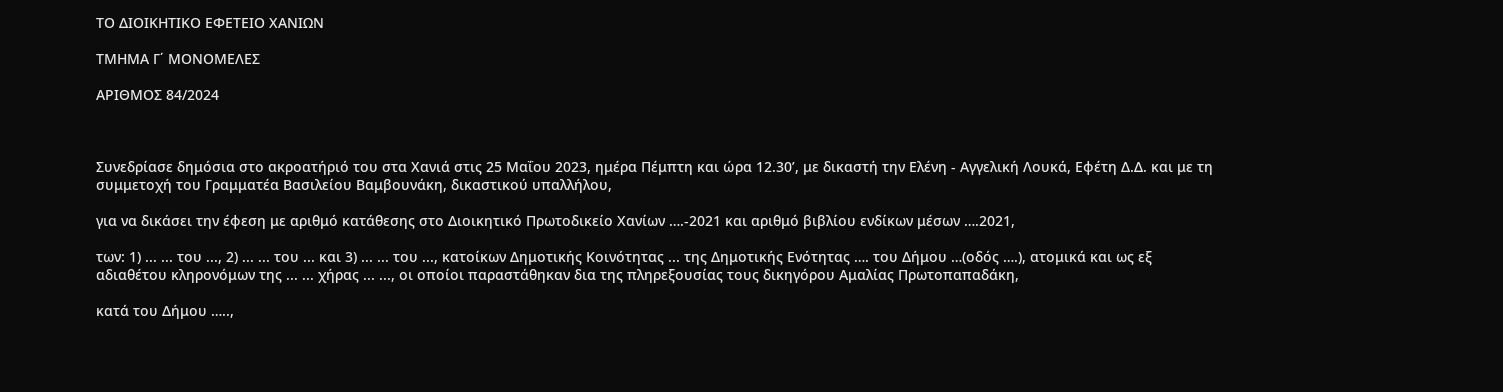ΤΟ ΔΙΟΙΚΗΤΙΚΟ ΕΦΕΤΕΙΟ ΧΑΝΙΩΝ

ΤΜΗΜΑ Γ΄ ΜΟΝΟΜΕΛΕΣ

ΑΡΙΘΜΟΣ 84/2024



Συνεδρίασε δημόσια στο ακροατήριό του στα Χανιά στις 25 Μαΐου 2023, ημέρα Πέμπτη και ώρα 12.30’, με δικαστή την Ελένη - Αγγελική Λουκά, Εφέτη Δ.Δ. και με τη συμμετοχή του Γραμματέα Βασιλείου Βαμβουνάκη, δικαστικού υπαλλήλου,

για να δικάσει την έφεση με αριθμό κατάθεσης στο Διοικητικό Πρωτοδικείο Χανίων ….-2021 και αριθμό βιβλίου ενδίκων μέσων ….2021,

των: 1) ... ... του ..., 2) ... ... του ... και 3) ... ... του ..., κατοίκων Δημοτικής Κοινότητας ... της Δημοτικής Ενότητας …. του Δήμου …(οδός ….), ατομικά και ως εξ αδιαθέτου κληρονόμων της ... ... χήρας ... ..., οι οποίοι παραστάθηκαν δια της πληρεξουσίας τους δικηγόρου Aμαλίας Πρωτοπαπαδάκη,

κατά του Δήμου …..,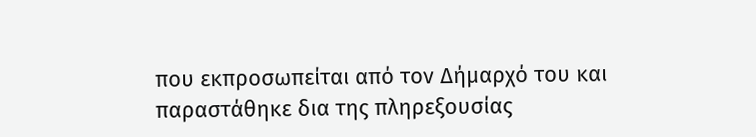που εκπροσωπείται από τον Δήμαρχό του και παραστάθηκε δια της πληρεξουσίας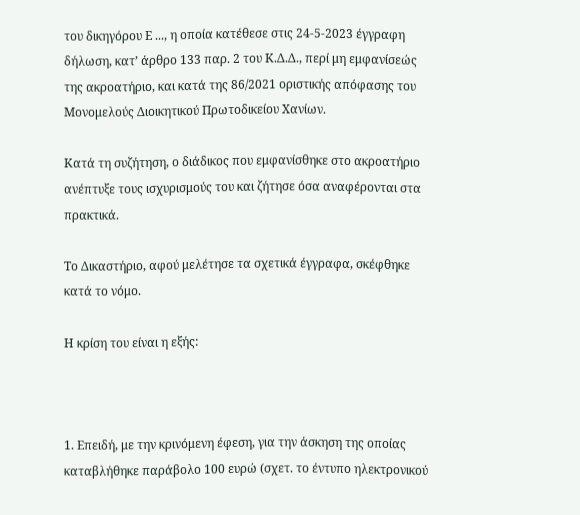του δικηγόρου Ε ..., η οποία κατέθεσε στις 24-5-2023 έγγραφη δήλωση, κατ’ άρθρο 133 παρ. 2 του Κ.Δ.Δ., περί μη εμφανίσεώς της ακροατήριο, και κατά της 86/2021 οριστικής απόφασης του Μονομελούς Διοικητικού Πρωτοδικείου Χανίων.

Κατά τη συζήτηση, ο διάδικος που εμφανίσθηκε στο ακροατήριο ανέπτυξε τους ισχυρισμούς του και ζήτησε όσα αναφέρονται στα πρακτικά.

Το Δικαστήριο, αφού μελέτησε τα σχετικά έγγραφα, σκέφθηκε κατά το νόμο.

Η κρίση του είναι η εξής:



1. Επειδή, με την κρινόμενη έφεση, για την άσκηση της οποίας καταβλήθηκε παράβολο 100 ευρώ (σχετ. το έντυπο ηλεκτρονικού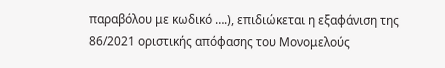παραβόλου με κωδικό ….), επιδιώκεται η εξαφάνιση της 86/2021 οριστικής απόφασης του Μονομελούς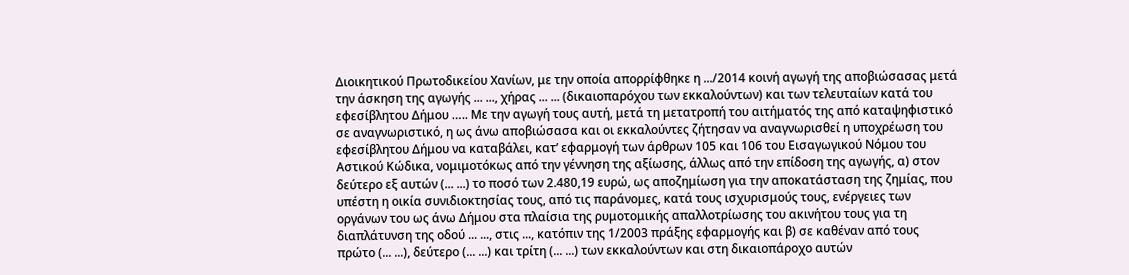Διοικητικού Πρωτοδικείου Χανίων, με την οποία απορρίφθηκε η .../2014 κοινή αγωγή της αποβιώσασας μετά την άσκηση της αγωγής ... ..., χήρας ... ... (δικαιοπαρόχου των εκκαλούντων) και των τελευταίων κατά του εφεσίβλητου Δήμου ….. Με την αγωγή τους αυτή, μετά τη μετατροπή του αιτήματός της από καταψηφιστικό σε αναγνωριστικό, η ως άνω αποβιώσασα και οι εκκαλούντες ζήτησαν να αναγνωρισθεί η υποχρέωση του εφεσίβλητου Δήμου να καταβάλει, κατ’ εφαρμογή των άρθρων 105 και 106 του Εισαγωγικού Νόμου του Αστικού Κώδικα, νομιμοτόκως από την γέννηση της αξίωσης, άλλως από την επίδοση της αγωγής, α) στον δεύτερο εξ αυτών (... ...) το ποσό των 2.480,19 ευρώ, ως αποζημίωση για την αποκατάσταση της ζημίας, που υπέστη η οικία συνιδιοκτησίας τους, από τις παράνομες, κατά τους ισχυρισμούς τους, ενέργειες των οργάνων του ως άνω Δήμου στα πλαίσια της ρυμοτομικής απαλλοτρίωσης του ακινήτου τους για τη διαπλάτυνση της οδού ... ..., στις ..., κατόπιν της 1/2003 πράξης εφαρμογής και β) σε καθέναν από τους πρώτο (... ...), δεύτερο (... ...) και τρίτη (... ...) των εκκαλούντων και στη δικαιοπάροχο αυτών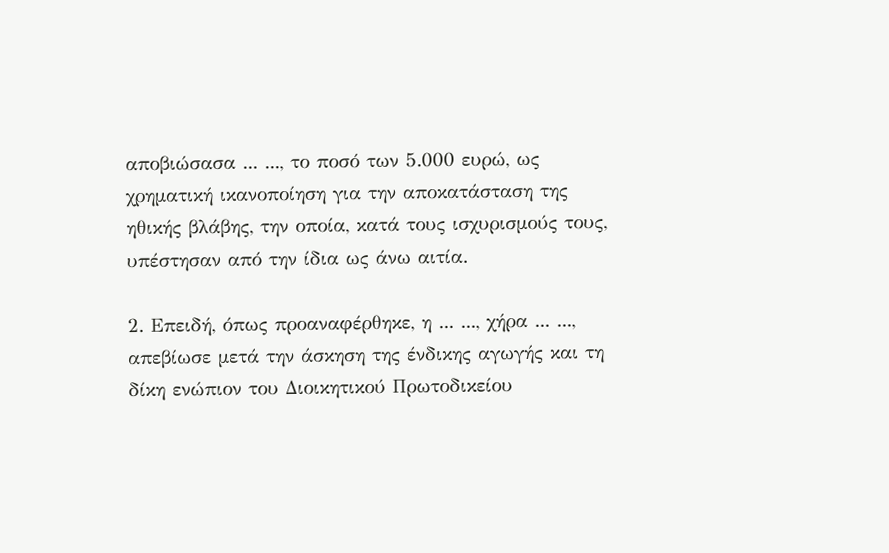αποβιώσασα ... ..., το ποσό των 5.000 ευρώ, ως χρηματική ικανοποίηση για την αποκατάσταση της ηθικής βλάβης, την οποία, κατά τους ισχυρισμούς τους, υπέστησαν από την ίδια ως άνω αιτία.

2. Επειδή, όπως προαναφέρθηκε, η ... ..., χήρα ... ..., απεβίωσε μετά την άσκηση της ένδικης αγωγής και τη δίκη ενώπιον του Διοικητικού Πρωτοδικείου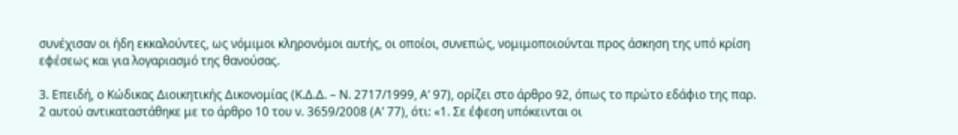συνέχισαν οι ήδη εκκαλούντες, ως νόμιμοι κληρονόμοι αυτής, οι οποίοι, συνεπώς, νομιμοποιούνται προς άσκηση της υπό κρίση εφέσεως και για λογαριασμό της θανούσας.

3. Επειδή, ο Κώδικας Διοικητικής Δικονομίας (Κ.Δ.Δ. – Ν. 2717/1999, Α’ 97), ορίζει στο άρθρο 92, όπως το πρώτο εδάφιο της παρ. 2 αυτού αντικαταστάθηκε με το άρθρο 10 του ν. 3659/2008 (Α’ 77), ότι: «1. Σε έφεση υπόκεινται οι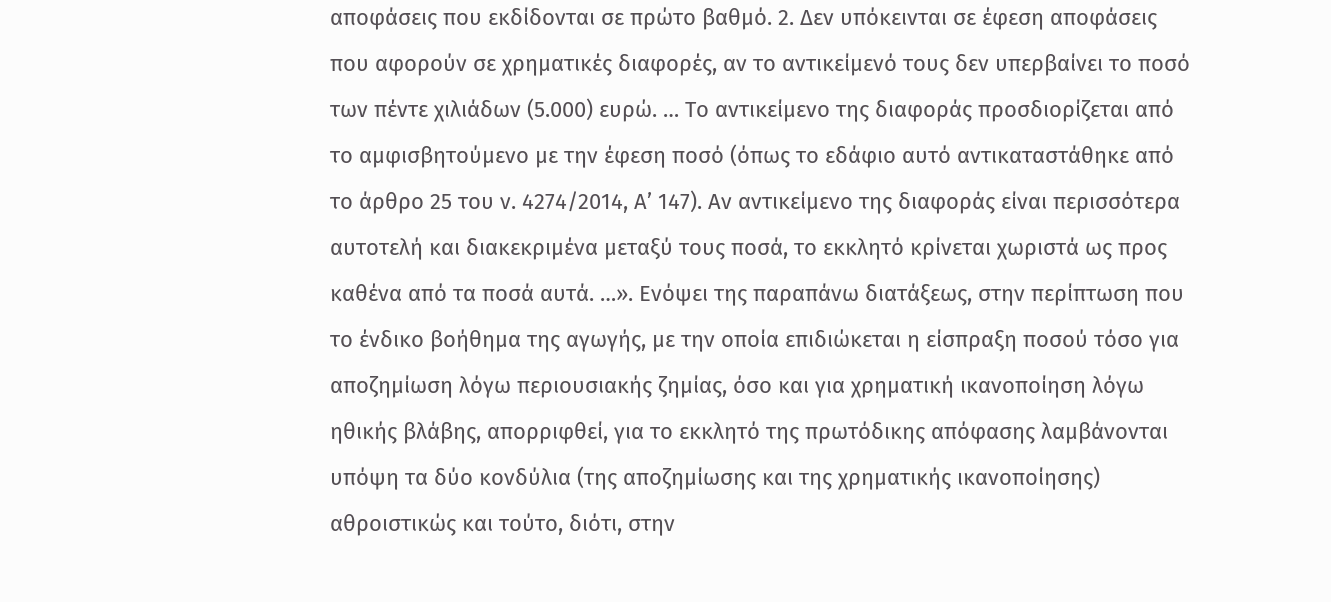αποφάσεις που εκδίδονται σε πρώτο βαθμό. 2. Δεν υπόκεινται σε έφεση αποφάσεις που αφορούν σε χρηματικές διαφορές, αν το αντικείμενό τους δεν υπερβαίνει το ποσό των πέντε χιλιάδων (5.000) ευρώ. … Το αντικείμενο της διαφοράς προσδιορίζεται από το αμφισβητούμενο με την έφεση ποσό (όπως το εδάφιο αυτό αντικαταστάθηκε από το άρθρο 25 του ν. 4274/2014, Α’ 147). Αν αντικείμενο της διαφοράς είναι περισσότερα αυτοτελή και διακεκριμένα μεταξύ τους ποσά, το εκκλητό κρίνεται χωριστά ως προς καθένα από τα ποσά αυτά. …». Ενόψει της παραπάνω διατάξεως, στην περίπτωση που το ένδικο βοήθημα της αγωγής, με την οποία επιδιώκεται η είσπραξη ποσού τόσο για αποζημίωση λόγω περιουσιακής ζημίας, όσο και για χρηματική ικανοποίηση λόγω ηθικής βλάβης, απορριφθεί, για το εκκλητό της πρωτόδικης απόφασης λαμβάνονται υπόψη τα δύο κονδύλια (της αποζημίωσης και της χρηματικής ικανοποίησης) αθροιστικώς και τούτο, διότι, στην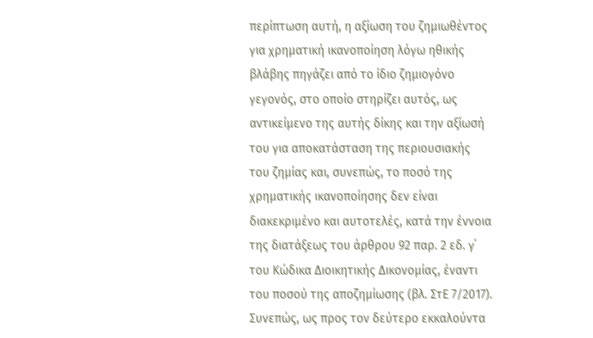περίπτωση αυτή, η αξίωση του ζημιωθέντος για χρηματική ικανοποίηση λόγω ηθικής βλάβης πηγάζει από το ίδιο ζημιογόνο γεγονός, στο οποίο στηρίζει αυτός, ως αντικείμενο της αυτής δίκης και την αξίωσή του για αποκατάσταση της περιουσιακής του ζημίας και, συνεπώς, το ποσό της χρηματικής ικανοποίησης δεν είναι διακεκριμένο και αυτοτελές, κατά την έννοια της διατάξεως του άρθρου 92 παρ. 2 εδ. γ΄ του Κώδικα Διοικητικής Δικονομίας, έναντι του ποσού της αποζημίωσης (βλ. ΣτΕ 7/2017). Συνεπώς, ως προς τον δεύτερο εκκαλούντα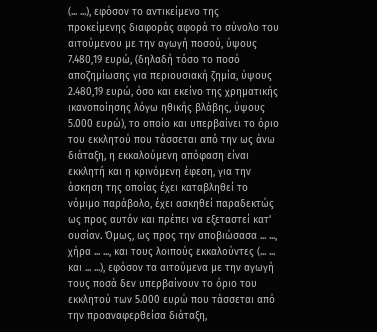(... ...), εφόσον το αντικείμενο της προκείμενης διαφοράς αφορά το σύνολο του αιτούμενου με την αγωγή ποσού, ύψους 7.480,19 ευρώ, (δηλαδή τόσο το ποσό αποζημίωσης για περιουσιακή ζημία, ύψους 2.480,19 ευρώ, όσο και εκείνο της χρηματικής ικανοποίησης λόγω ηθικής βλάβης, ύψους 5.000 ευρώ), το οποίο και υπερβαίνει το όριο του εκκλητού που τάσσεται από την ως άνω διάταξη, η εκκαλούμενη απόφαση είναι εκκλητή και η κρινόμενη έφεση, για την άσκηση της οποίας έχει καταβληθεί το νόμιμο παράβολο, έχει ασκηθεί παραδεκτώς ως προς αυτόν και πρέπει να εξεταστεί κατ’ ουσίαν. Όμως, ως προς την αποβιώσασα ... ..., χήρα ... ..., και τους λοιπούς εκκαλούντες (... ... και ... ...), εφόσον τα αιτούμενα με την αγωγή τους ποσά δεν υπερβαίνουν το όριο του εκκλητού των 5.000 ευρώ που τάσσεται από την προαναφερθείσα διάταξη,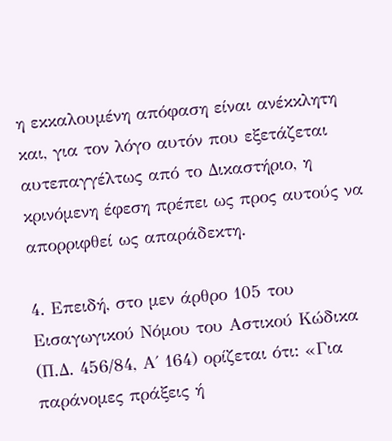η εκκαλουμένη απόφαση είναι ανέκκλητη και, για τον λόγο αυτόν που εξετάζεται αυτεπαγγέλτως από το Δικαστήριο, η κρινόμενη έφεση πρέπει ως προς αυτούς να απορριφθεί ως απαράδεκτη.

4. Επειδή, στο μεν άρθρο 105 του Εισαγωγικού Νόμου του Αστικού Κώδικα (Π.Δ. 456/84, Α΄ 164) ορίζεται ότι: «Για παράνομες πράξεις ή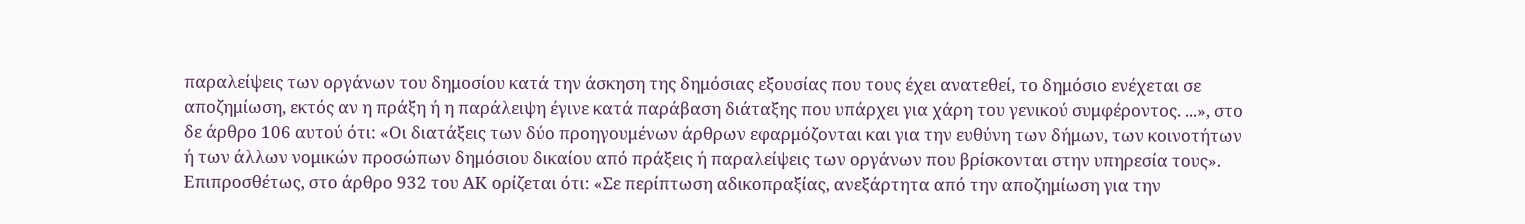παραλείψεις των οργάνων του δημοσίου κατά την άσκηση της δημόσιας εξουσίας που τους έχει ανατεθεί, το δημόσιο ενέχεται σε αποζημίωση, εκτός αν η πράξη ή η παράλειψη έγινε κατά παράβαση διάταξης που υπάρχει για χάρη του γενικού συμφέροντος. ...», στο δε άρθρο 106 αυτού ότι: «Οι διατάξεις των δύο προηγουμένων άρθρων εφαρμόζονται και για την ευθύνη των δήμων, των κοινοτήτων ή των άλλων νομικών προσώπων δημόσιου δικαίου από πράξεις ή παραλείψεις των οργάνων που βρίσκονται στην υπηρεσία τους». Επιπροσθέτως, στο άρθρο 932 του ΑΚ ορίζεται ότι: «Σε περίπτωση αδικοπραξίας, ανεξάρτητα από την αποζημίωση για την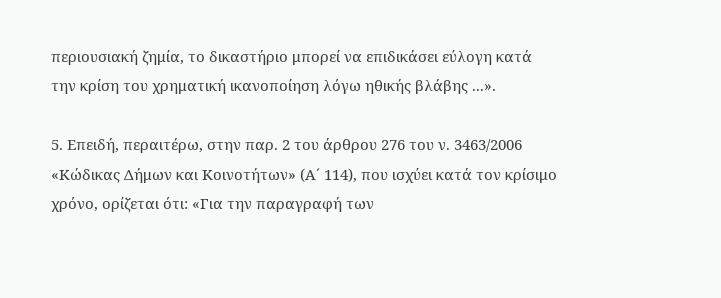περιουσιακή ζημία, το δικαστήριο μπορεί να επιδικάσει εύλογη κατά την κρίση του χρηματική ικανοποίηση λόγω ηθικής βλάβης ...».

5. Επειδή, περαιτέρω, στην παρ. 2 του άρθρου 276 του ν. 3463/2006 «Κώδικας Δήμων και Κοινοτήτων» (Α´ 114), που ισχύει κατά τον κρίσιμο χρόνο, ορίζεται ότι: «Για την παραγραφή των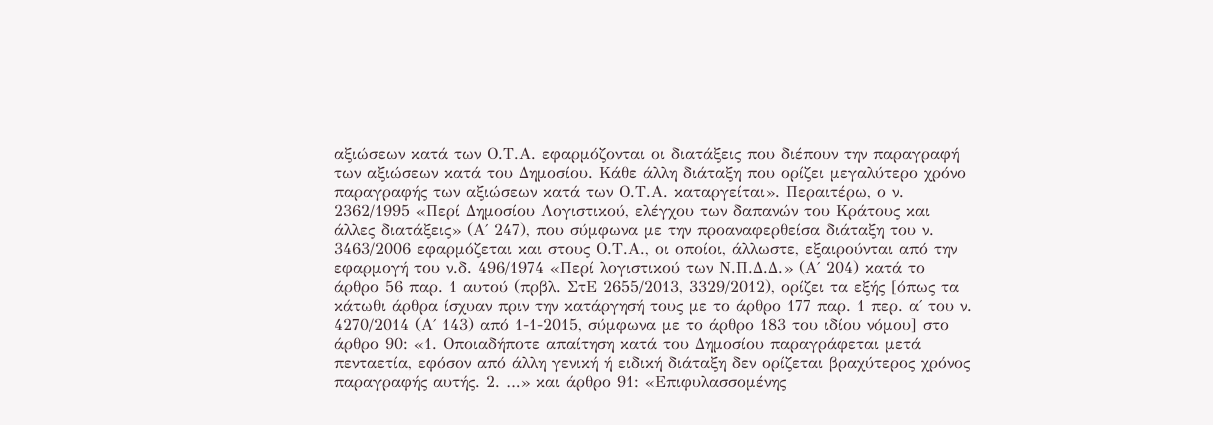αξιώσεων κατά των Ο.Τ.Α. εφαρμόζονται οι διατάξεις που διέπουν την παραγραφή των αξιώσεων κατά του Δημοσίου. Κάθε άλλη διάταξη που ορίζει μεγαλύτερο χρόνο παραγραφής των αξιώσεων κατά των Ο.Τ.Α. καταργείται». Περαιτέρω, ο ν. 2362/1995 «Περί Δημοσίου Λογιστικού, ελέγχου των δαπανών του Κράτους και άλλες διατάξεις» (Α΄ 247), που σύμφωνα με την προαναφερθείσα διάταξη του ν. 3463/2006 εφαρμόζεται και στους Ο.Τ.Α., οι οποίοι, άλλωστε, εξαιρούνται από την εφαρμογή του ν.δ. 496/1974 «Περί λογιστικού των Ν.Π.Δ.Δ.» (Α΄ 204) κατά το άρθρο 56 παρ. 1 αυτού (πρβλ. ΣτΕ 2655/2013, 3329/2012), ορίζει τα εξής [όπως τα κάτωθι άρθρα ίσχυαν πριν την κατάργησή τους με το άρθρο 177 παρ. 1 περ. α΄ του ν. 4270/2014 (Α΄ 143) από 1-1-2015, σύμφωνα με το άρθρο 183 του ιδίου νόμου] στο άρθρο 90: «1. Οποιαδήποτε απαίτηση κατά του Δημοσίου παραγράφεται μετά πενταετία, εφόσον από άλλη γενική ή ειδική διάταξη δεν ορίζεται βραχύτερος χρόνος παραγραφής αυτής. 2. …» και άρθρο 91: «Επιφυλασσομένης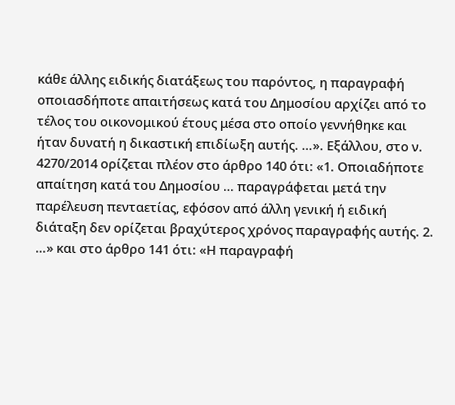κάθε άλλης ειδικής διατάξεως του παρόντος, η παραγραφή οποιασδήποτε απαιτήσεως κατά του Δημοσίου αρχίζει από το τέλος του οικονομικού έτους μέσα στο οποίο γεννήθηκε και ήταν δυνατή η δικαστική επιδίωξη αυτής. …». Εξάλλου, στο ν. 4270/2014 ορίζεται πλέον στο άρθρο 140 ότι: «1. Οποιαδήποτε απαίτηση κατά του Δημοσίου … παραγράφεται μετά την παρέλευση πενταετίας, εφόσον από άλλη γενική ή ειδική διάταξη δεν ορίζεται βραχύτερος χρόνος παραγραφής αυτής. 2. …» και στο άρθρο 141 ότι: «Η παραγραφή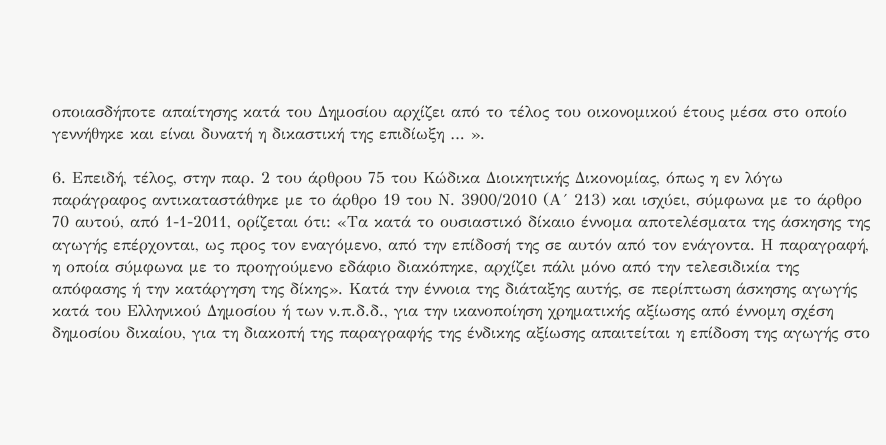οποιασδήποτε απαίτησης κατά του Δημοσίου αρχίζει από το τέλος του οικονομικού έτους μέσα στο οποίο γεννήθηκε και είναι δυνατή η δικαστική της επιδίωξη … ».

6. Επειδή, τέλος, στην παρ. 2 του άρθρου 75 του Κώδικα Διοικητικής Δικονομίας, όπως η εν λόγω παράγραφος αντικαταστάθηκε με το άρθρο 19 του Ν. 3900/2010 (Α´ 213) και ισχύει, σύμφωνα με το άρθρο 70 αυτού, από 1-1-2011, ορίζεται ότι: «Τα κατά το ουσιαστικό δίκαιο έννομα αποτελέσματα της άσκησης της αγωγής επέρχονται, ως προς τον εναγόμενο, από την επίδοσή της σε αυτόν από τον ενάγοντα. Η παραγραφή, η οποία σύμφωνα με το προηγούμενο εδάφιο διακόπηκε, αρχίζει πάλι μόνο από την τελεσιδικία της απόφασης ή την κατάργηση της δίκης». Κατά την έννοια της διάταξης αυτής, σε περίπτωση άσκησης αγωγής κατά του Ελληνικού Δημοσίου ή των ν.π.δ.δ., για την ικανοποίηση χρηματικής αξίωσης από έννομη σχέση δημοσίου δικαίου, για τη διακοπή της παραγραφής της ένδικης αξίωσης απαιτείται η επίδοση της αγωγής στο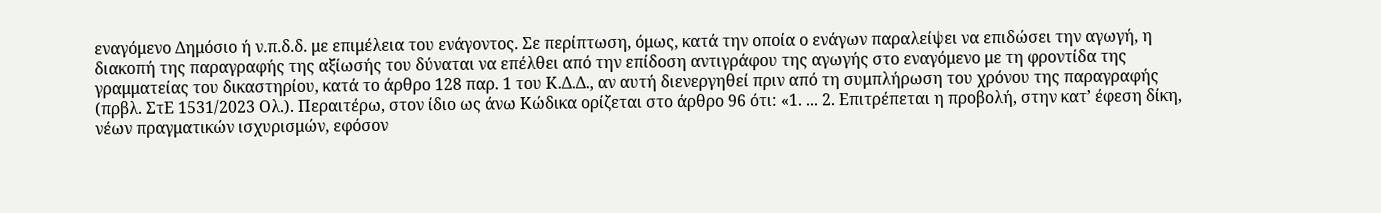εναγόμενο Δημόσιο ή ν.π.δ.δ. με επιμέλεια του ενάγοντος. Σε περίπτωση, όμως, κατά την οποία ο ενάγων παραλείψει να επιδώσει την αγωγή, η διακοπή της παραγραφής της αξίωσής του δύναται να επέλθει από την επίδοση αντιγράφου της αγωγής στο εναγόμενο με τη φροντίδα της γραμματείας του δικαστηρίου, κατά το άρθρο 128 παρ. 1 του Κ.Δ.Δ., αν αυτή διενεργηθεί πριν από τη συμπλήρωση του χρόνου της παραγραφής (πρβλ. ΣτΕ 1531/2023 Ολ.). Περαιτέρω, στον ίδιο ως άνω Κώδικα ορίζεται στο άρθρο 96 ότι: «1. ... 2. Επιτρέπεται η προβολή, στην κατ’ έφεση δίκη, νέων πραγματικών ισχυρισμών, εφόσον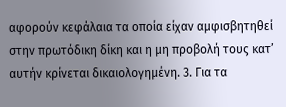αφορούν κεφάλαια τα οποία είχαν αμφισβητηθεί στην πρωτόδικη δίκη και η μη προβολή τους κατ’ αυτήν κρίνεται δικαιολογημένη. 3. Για τα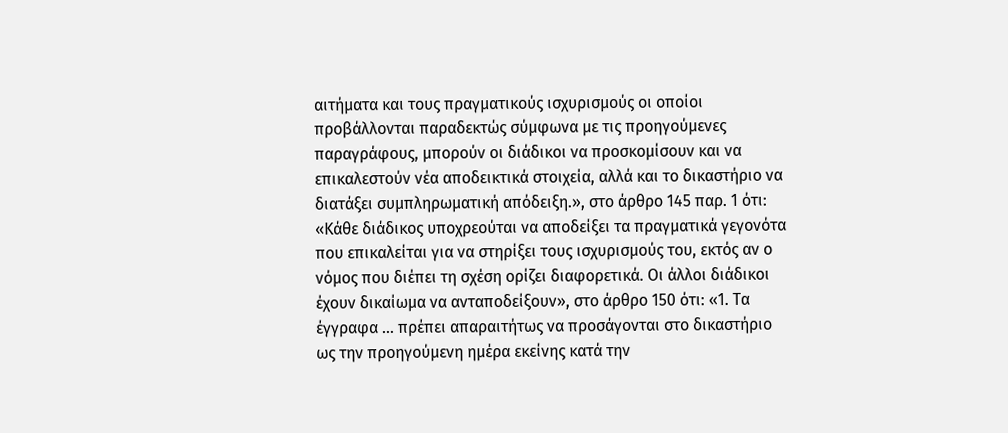αιτήματα και τους πραγματικούς ισχυρισμούς οι οποίοι προβάλλονται παραδεκτώς σύμφωνα με τις προηγούμενες παραγράφους, μπορούν οι διάδικοι να προσκομίσουν και να επικαλεστούν νέα αποδεικτικά στοιχεία, αλλά και το δικαστήριο να διατάξει συμπληρωματική απόδειξη.», στο άρθρο 145 παρ. 1 ότι: «Κάθε διάδικος υποχρεούται να αποδείξει τα πραγματικά γεγονότα που επικαλείται για να στηρίξει τους ισχυρισμούς του, εκτός αν ο νόμος που διέπει τη σχέση ορίζει διαφορετικά. Οι άλλοι διάδικοι έχουν δικαίωμα να ανταποδείξουν», στο άρθρο 150 ότι: «1. Τα έγγραφα … πρέπει απαραιτήτως να προσάγονται στο δικαστήριο ως την προηγούμενη ημέρα εκείνης κατά την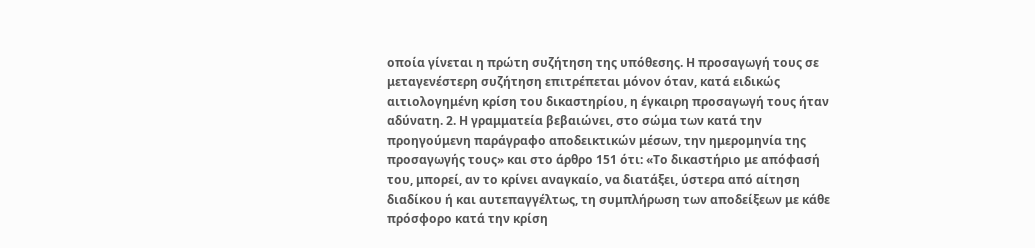οποία γίνεται η πρώτη συζήτηση της υπόθεσης. Η προσαγωγή τους σε μεταγενέστερη συζήτηση επιτρέπεται μόνον όταν, κατά ειδικώς αιτιολογημένη κρίση του δικαστηρίου, η έγκαιρη προσαγωγή τους ήταν αδύνατη. 2. Η γραμματεία βεβαιώνει, στο σώμα των κατά την προηγούμενη παράγραφο αποδεικτικών μέσων, την ημερομηνία της προσαγωγής τους» και στο άρθρο 151 ότι: «Το δικαστήριο με απόφασή του, μπορεί, αν το κρίνει αναγκαίο, να διατάξει, ύστερα από αίτηση διαδίκου ή και αυτεπαγγέλτως, τη συμπλήρωση των αποδείξεων με κάθε πρόσφορο κατά την κρίση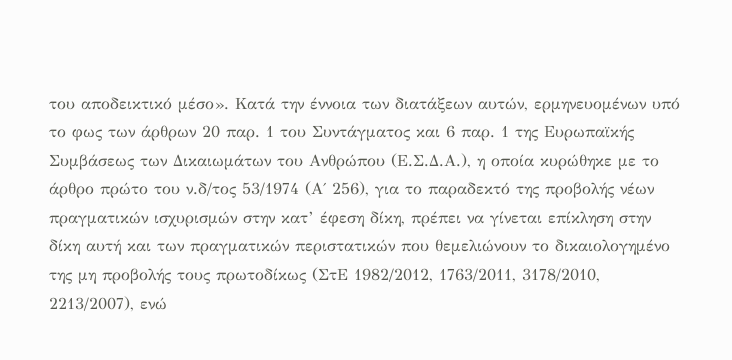του αποδεικτικό μέσο». Κατά την έννοια των διατάξεων αυτών, ερμηνευομένων υπό το φως των άρθρων 20 παρ. 1 του Συντάγματος και 6 παρ. 1 της Ευρωπαϊκής Συμβάσεως των Δικαιωμάτων του Ανθρώπου (Ε.Σ.Δ.Α.), η οποία κυρώθηκε με το άρθρο πρώτο του ν.δ/τος 53/1974 (Α΄ 256), για το παραδεκτό της προβολής νέων πραγματικών ισχυρισμών στην κατ’ έφεση δίκη, πρέπει να γίνεται επίκληση στην δίκη αυτή και των πραγματικών περιστατικών που θεμελιώνουν το δικαιολογημένο της μη προβολής τους πρωτοδίκως (ΣτΕ 1982/2012, 1763/2011, 3178/2010, 2213/2007), ενώ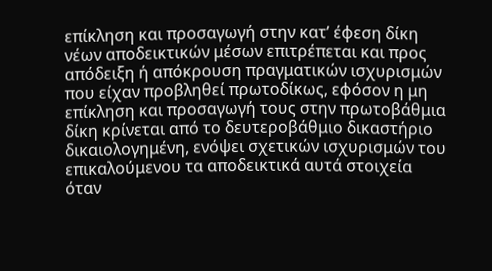επίκληση και προσαγωγή στην κατ’ έφεση δίκη νέων αποδεικτικών μέσων επιτρέπεται και προς απόδειξη ή απόκρουση πραγματικών ισχυρισμών που είχαν προβληθεί πρωτοδίκως, εφόσον η μη επίκληση και προσαγωγή τους στην πρωτοβάθμια δίκη κρίνεται από το δευτεροβάθμιο δικαστήριο δικαιολογημένη, ενόψει σχετικών ισχυρισμών του επικαλούμενου τα αποδεικτικά αυτά στοιχεία όταν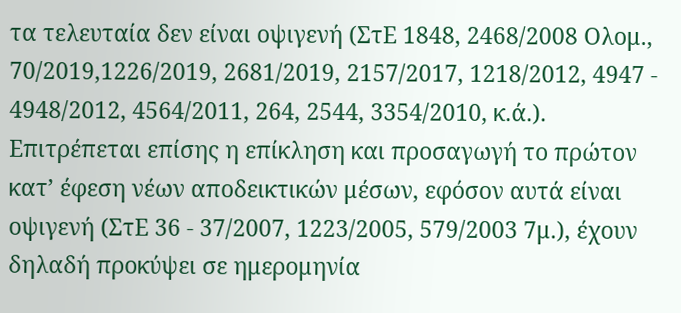τα τελευταία δεν είναι οψιγενή (ΣτΕ 1848, 2468/2008 Ολομ., 70/2019,1226/2019, 2681/2019, 2157/2017, 1218/2012, 4947 - 4948/2012, 4564/2011, 264, 2544, 3354/2010, κ.ά.). Επιτρέπεται επίσης η επίκληση και προσαγωγή το πρώτον κατ’ έφεση νέων αποδεικτικών μέσων, εφόσον αυτά είναι οψιγενή (ΣτΕ 36 - 37/2007, 1223/2005, 579/2003 7μ.), έχουν δηλαδή προκύψει σε ημερομηνία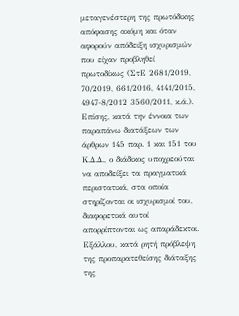μεταγενέστερη της πρωτόδικης απόφασης ακόμη και όταν αφορούν απόδειξη ισχυρισμών που είχαν προβληθεί πρωτοδίκως (ΣτΕ 2681/2019, 70/2019, 661/2016, 4141/2015, 4947-8/2012 3560/2011, κ.ά.). Επίσης, κατά την έννοια των παραπάνω διατάξεων των άρθρων 145 παρ. 1 και 151 του Κ.Δ.Δ., ο διάδικος υποχρεούται να αποδείξει τα πραγματικά περιστατικά, στα οποία στηρίζονται οι ισχυρισμοί του, διαφορετικά αυτοί απορρίπτονται ως απαράδεκτοι. Εξάλλου, κατά ρητή πρόβλεψη της προπαρατεθείσης διάταξης της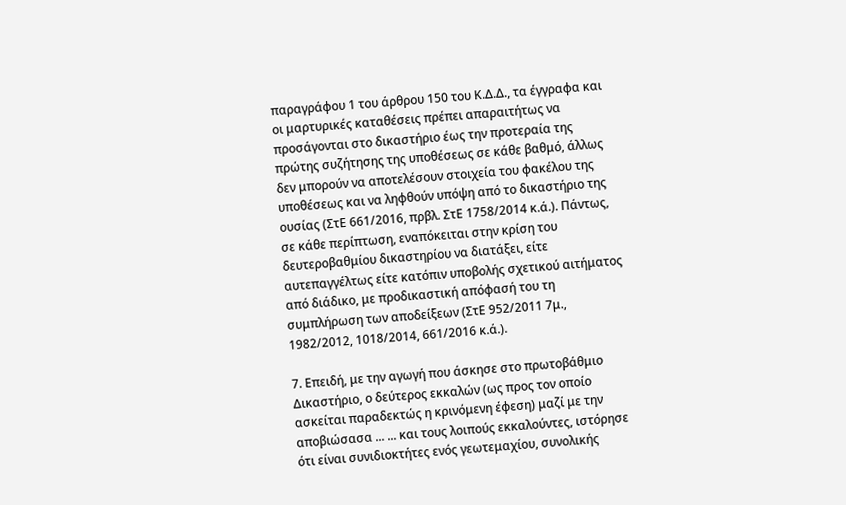παραγράφου 1 του άρθρου 150 του Κ.Δ.Δ., τα έγγραφα και οι μαρτυρικές καταθέσεις πρέπει απαραιτήτως να προσάγονται στο δικαστήριο έως την προτεραία της πρώτης συζήτησης της υποθέσεως σε κάθε βαθμό, άλλως δεν μπορούν να αποτελέσουν στοιχεία του φακέλου της υποθέσεως και να ληφθούν υπόψη από το δικαστήριο της ουσίας (ΣτΕ 661/2016, πρβλ. ΣτΕ 1758/2014 κ.ά.). Πάντως, σε κάθε περίπτωση, εναπόκειται στην κρίση του δευτεροβαθμίου δικαστηρίου να διατάξει, είτε αυτεπαγγέλτως είτε κατόπιν υποβολής σχετικού αιτήματος από διάδικο, με προδικαστική απόφασή του τη συμπλήρωση των αποδείξεων (ΣτΕ 952/2011 7μ., 1982/2012, 1018/2014, 661/2016 κ.ά.).

7. Επειδή, με την αγωγή που άσκησε στο πρωτοβάθμιο Δικαστήριο, ο δεύτερος εκκαλών (ως προς τον οποίο ασκείται παραδεκτώς η κρινόμενη έφεση) μαζί με την αποβιώσασα ... ... και τους λοιπούς εκκαλούντες, ιστόρησε ότι είναι συνιδιοκτήτες ενός γεωτεμαχίου, συνολικής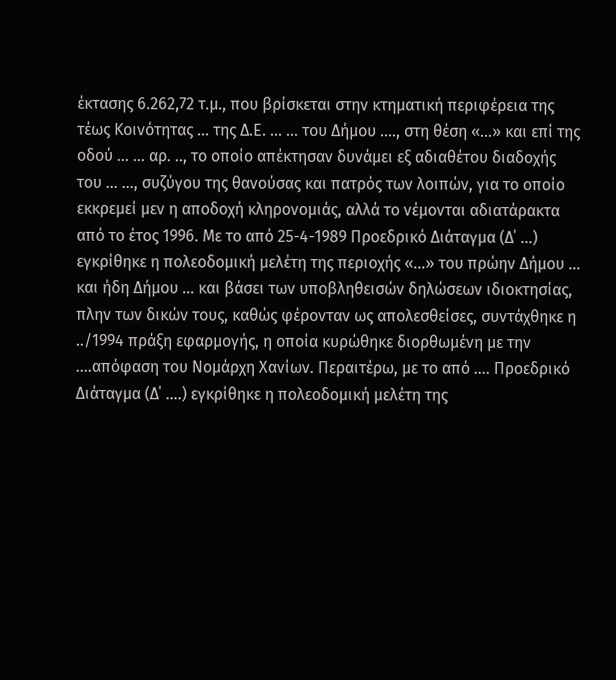έκτασης 6.262,72 τ.μ., που βρίσκεται στην κτηματική περιφέρεια της τέως Κοινότητας ... της Δ.Ε. ... ... του Δήμου …., στη θέση «…» και επί της οδού ... ... αρ. .., το οποίο απέκτησαν δυνάμει εξ αδιαθέτου διαδοχής του ... ..., συζύγου της θανούσας και πατρός των λοιπών, για το οποίο εκκρεμεί μεν η αποδοχή κληρονομιάς, αλλά το νέμονται αδιατάρακτα από το έτος 1996. Με το από 25-4-1989 Προεδρικό Διάταγμα (Δ΄ …) εγκρίθηκε η πολεοδομική μελέτη της περιοχής «...» του πρώην Δήμου ... και ήδη Δήμου … και βάσει των υποβληθεισών δηλώσεων ιδιοκτησίας, πλην των δικών τους, καθώς φέρονταν ως απολεσθείσες, συντάχθηκε η ../1994 πράξη εφαρμογής, η οποία κυρώθηκε διορθωμένη με την ….απόφαση του Νομάρχη Χανίων. Περαιτέρω, με το από …. Προεδρικό Διάταγμα (Δ΄ ….) εγκρίθηκε η πολεοδομική μελέτη της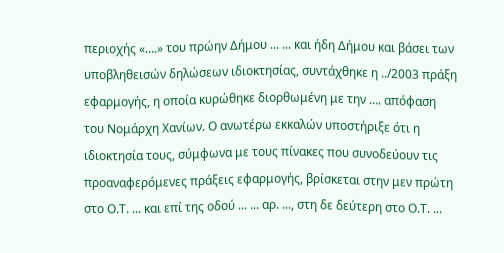περιοχής «….» του πρώην Δήμου ... ... και ήδη Δήμου και βάσει των υποβληθεισών δηλώσεων ιδιοκτησίας, συντάχθηκε η ../2003 πράξη εφαρμογής, η οποία κυρώθηκε διορθωμένη με την …. απόφαση του Νομάρχη Χανίων. Ο ανωτέρω εκκαλών υποστήριξε ότι η ιδιοκτησία τους, σύμφωνα με τους πίνακες που συνοδεύουν τις προαναφερόμενες πράξεις εφαρμογής, βρίσκεται στην μεν πρώτη στο Ο.Τ. ... και επί της οδού ... ... αρ. ..., στη δε δεύτερη στο Ο.Τ. ...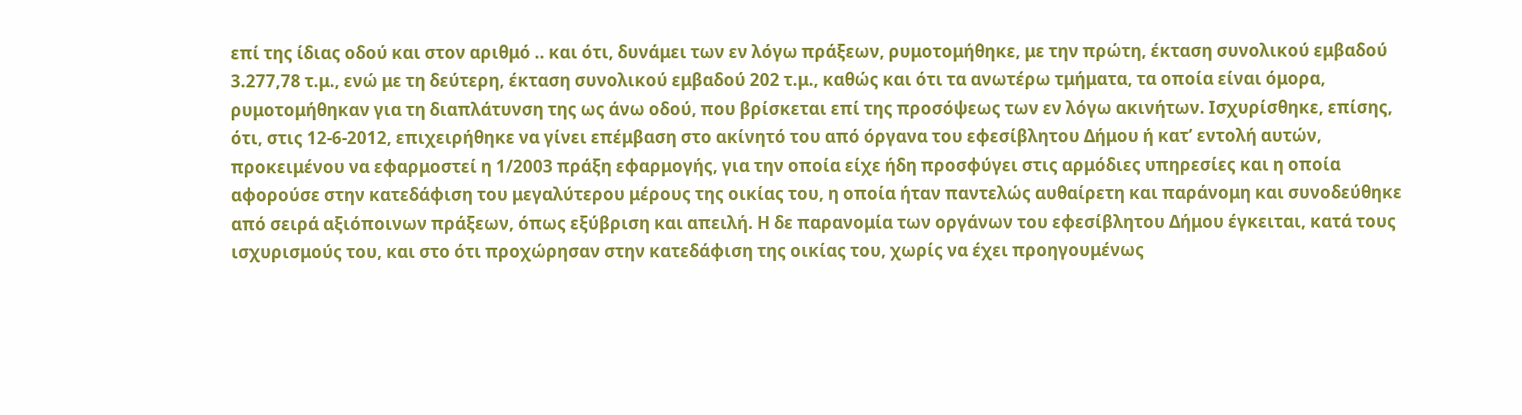επί της ίδιας οδού και στον αριθμό .. και ότι, δυνάμει των εν λόγω πράξεων, ρυμοτομήθηκε, με την πρώτη, έκταση συνολικού εμβαδού 3.277,78 τ.μ., ενώ με τη δεύτερη, έκταση συνολικού εμβαδού 202 τ.μ., καθώς και ότι τα ανωτέρω τμήματα, τα οποία είναι όμορα, ρυμοτομήθηκαν για τη διαπλάτυνση της ως άνω οδού, που βρίσκεται επί της προσόψεως των εν λόγω ακινήτων. Ισχυρίσθηκε, επίσης, ότι, στις 12-6-2012, επιχειρήθηκε να γίνει επέμβαση στο ακίνητό του από όργανα του εφεσίβλητου Δήμου ή κατ’ εντολή αυτών, προκειμένου να εφαρμοστεί η 1/2003 πράξη εφαρμογής, για την οποία είχε ήδη προσφύγει στις αρμόδιες υπηρεσίες και η οποία αφορούσε στην κατεδάφιση του μεγαλύτερου μέρους της οικίας του, η οποία ήταν παντελώς αυθαίρετη και παράνομη και συνοδεύθηκε από σειρά αξιόποινων πράξεων, όπως εξύβριση και απειλή. Η δε παρανομία των οργάνων του εφεσίβλητου Δήμου έγκειται, κατά τους ισχυρισμούς του, και στο ότι προχώρησαν στην κατεδάφιση της οικίας του, χωρίς να έχει προηγουμένως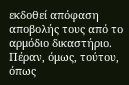εκδοθεί απόφαση αποβολής τους από το αρμόδιο δικαστήριο. Πέραν, όμως, τούτου, όπως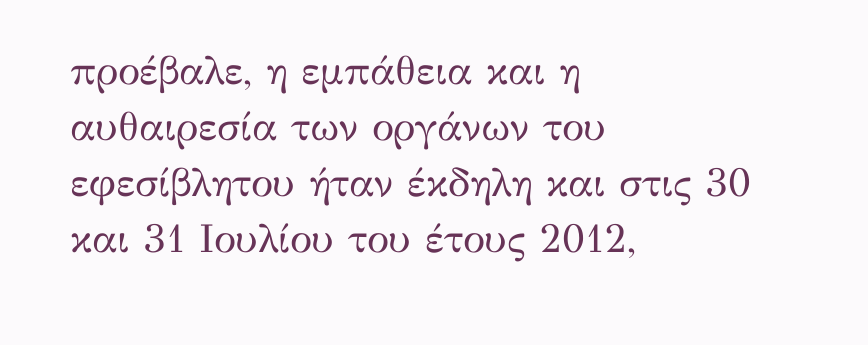προέβαλε, η εμπάθεια και η αυθαιρεσία των οργάνων του εφεσίβλητου ήταν έκδηλη και στις 30 και 31 Ιουλίου του έτους 2012,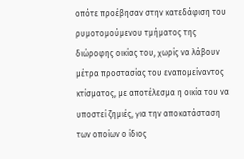οπότε προέβησαν στην κατεδάφιση του ρυμοτομούμενου τμήματος της διώροφης οικίας του, χωρίς να λάβουν μέτρα προστασίας του εναπομείναντος κτίσματος, με αποτέλεσμα η οικία του να υποστεί ζημιές, για την αποκατάσταση των οποίων ο ίδιος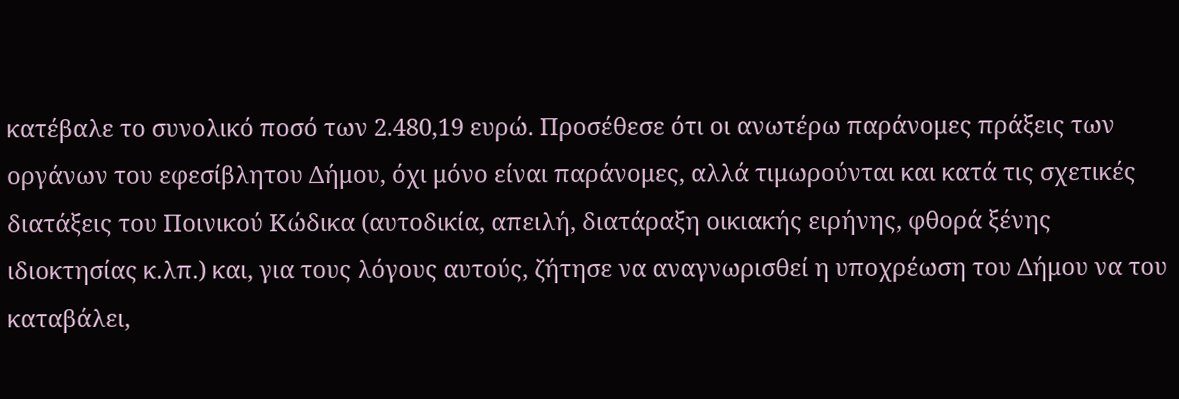κατέβαλε το συνολικό ποσό των 2.480,19 ευρώ. Προσέθεσε ότι οι ανωτέρω παράνομες πράξεις των οργάνων του εφεσίβλητου Δήμου, όχι μόνο είναι παράνομες, αλλά τιμωρούνται και κατά τις σχετικές διατάξεις του Ποινικού Κώδικα (αυτοδικία, απειλή, διατάραξη οικιακής ειρήνης, φθορά ξένης ιδιοκτησίας κ.λπ.) και, για τους λόγους αυτούς, ζήτησε να αναγνωρισθεί η υποχρέωση του Δήμου να του καταβάλει,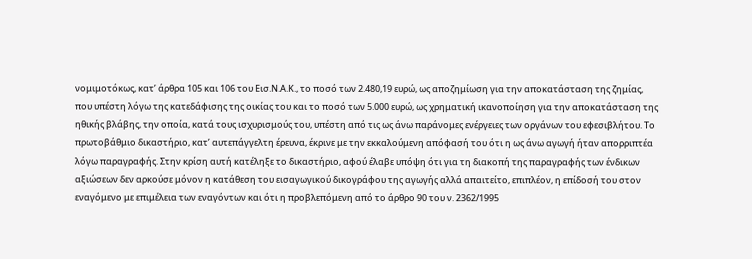νομιμοτόκως, κατ’ άρθρα 105 και 106 του Εισ.Ν.Α.Κ., το ποσό των 2.480,19 ευρώ, ως αποζημίωση για την αποκατάσταση της ζημίας, που υπέστη λόγω της κατεδάφισης της οικίας του και το ποσό των 5.000 ευρώ, ως χρηματική ικανοποίηση για την αποκατάσταση της ηθικής βλάβης, την οποία, κατά τους ισχυρισμούς του, υπέστη από τις ως άνω παράνομες ενέργειες των οργάνων του εφεσιβλήτου. Το πρωτοβάθμιο δικαστήριο, κατ’ αυτεπάγγελτη έρευνα, έκρινε με την εκκαλούμενη απόφασή του ότι η ως άνω αγωγή ήταν απορριπτέα λόγω παραγραφής. Στην κρίση αυτή κατέληξε το δικαστήριο, αφού έλαβε υπόψη ότι για τη διακοπή της παραγραφής των ένδικων αξιώσεων δεν αρκούσε μόνον η κατάθεση του εισαγωγικού δικογράφου της αγωγής αλλά απαιτείτο, επιπλέον, η επίδοσή του στον εναγόμενο με επιμέλεια των εναγόντων και ότι η προβλεπόμενη από το άρθρο 90 του ν. 2362/1995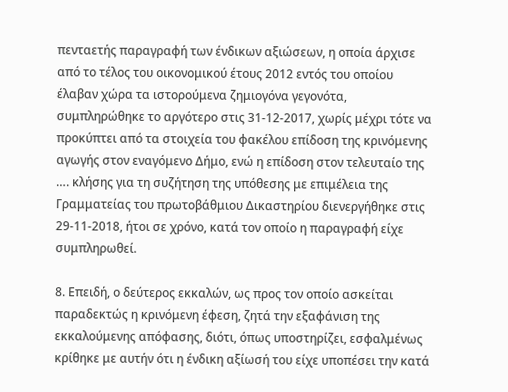πενταετής παραγραφή των ένδικων αξιώσεων, η οποία άρχισε από το τέλος του οικονομικού έτους 2012 εντός του οποίου έλαβαν χώρα τα ιστορούμενα ζημιογόνα γεγονότα, συμπληρώθηκε το αργότερο στις 31-12-2017, χωρίς μέχρι τότε να προκύπτει από τα στοιχεία του φακέλου επίδοση της κρινόμενης αγωγής στον εναγόμενο Δήμο, ενώ η επίδοση στον τελευταίο της …. κλήσης για τη συζήτηση της υπόθεσης με επιμέλεια της Γραμματείας του πρωτοβάθμιου Δικαστηρίου διενεργήθηκε στις 29-11-2018, ήτοι σε χρόνο, κατά τον οποίο η παραγραφή είχε συμπληρωθεί.

8. Επειδή, ο δεύτερος εκκαλών, ως προς τον οποίο ασκείται παραδεκτώς η κρινόμενη έφεση, ζητά την εξαφάνιση της εκκαλούμενης απόφασης, διότι, όπως υποστηρίζει, εσφαλμένως κρίθηκε με αυτήν ότι η ένδικη αξίωσή του είχε υποπέσει την κατά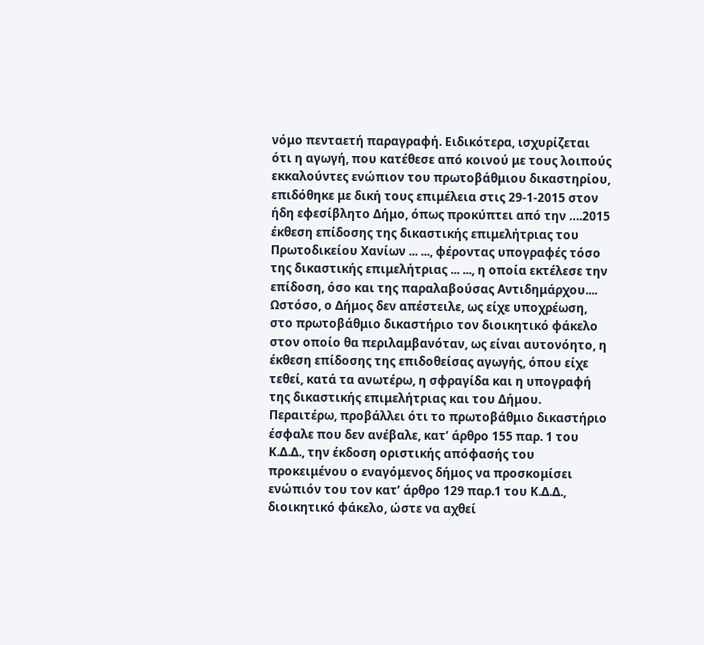νόμο πενταετή παραγραφή. Ειδικότερα, ισχυρίζεται ότι η αγωγή, που κατέθεσε από κοινού με τους λοιπούς εκκαλούντες ενώπιον του πρωτοβάθμιου δικαστηρίου, επιδόθηκε με δική τους επιμέλεια στις 29-1-2015 στον ήδη εφεσίβλητο Δήμο, όπως προκύπτει από την ….2015 έκθεση επίδοσης της δικαστικής επιμελήτριας του Πρωτοδικείου Χανίων ... ..., φέροντας υπογραφές τόσο της δικαστικής επιμελήτριας ... ..., η οποία εκτέλεσε την επίδοση, όσο και της παραλαβούσας Αντιδημάρχου.... Ωστόσο, ο Δήμος δεν απέστειλε, ως είχε υποχρέωση, στο πρωτοβάθμιο δικαστήριο τον διοικητικό φάκελο στον οποίο θα περιλαμβανόταν, ως είναι αυτονόητο, η έκθεση επίδοσης της επιδοθείσας αγωγής, όπου είχε τεθεί, κατά τα ανωτέρω, η σφραγίδα και η υπογραφή της δικαστικής επιμελήτριας και του Δήμου. Περαιτέρω, προβάλλει ότι το πρωτοβάθμιο δικαστήριο έσφαλε που δεν ανέβαλε, κατ’ άρθρο 155 παρ. 1 του Κ.Δ.Δ., την έκδοση οριστικής απόφασής του προκειμένου ο εναγόμενος δήμος να προσκομίσει ενώπιόν του τον κατ’ άρθρο 129 παρ.1 του Κ.Δ.Δ., διοικητικό φάκελο, ώστε να αχθεί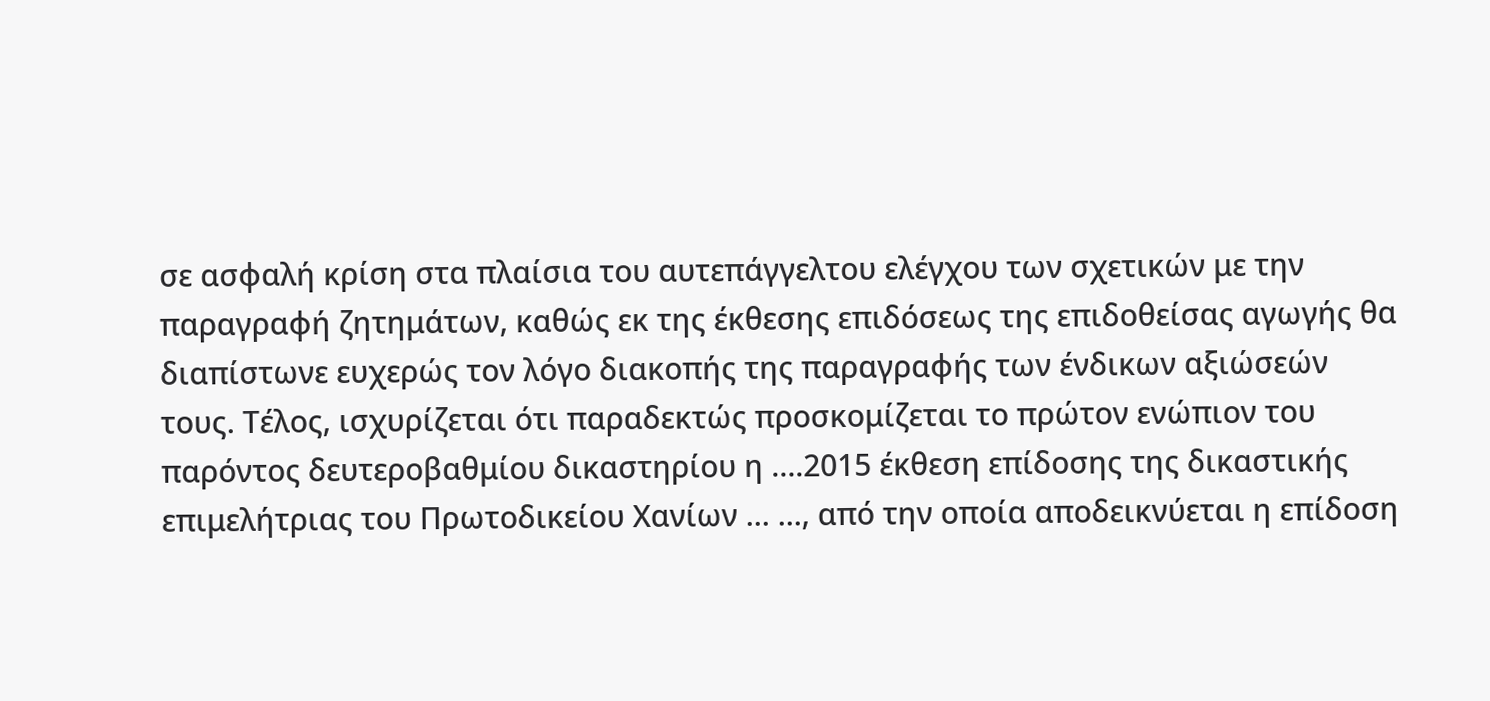σε ασφαλή κρίση στα πλαίσια του αυτεπάγγελτου ελέγχου των σχετικών με την παραγραφή ζητημάτων, καθώς εκ της έκθεσης επιδόσεως της επιδοθείσας αγωγής θα διαπίστωνε ευχερώς τον λόγο διακοπής της παραγραφής των ένδικων αξιώσεών τους. Τέλος, ισχυρίζεται ότι παραδεκτώς προσκομίζεται το πρώτον ενώπιον του παρόντος δευτεροβαθμίου δικαστηρίου η ….2015 έκθεση επίδοσης της δικαστικής επιμελήτριας του Πρωτοδικείου Χανίων ... ..., από την οποία αποδεικνύεται η επίδοση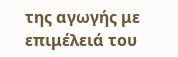της αγωγής με επιμέλειά του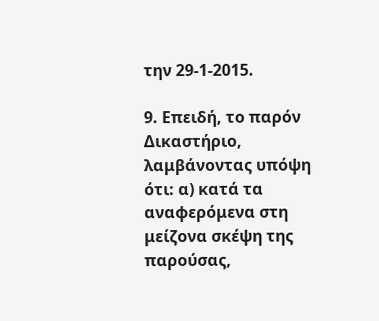την 29-1-2015.

9. Επειδή, το παρόν Δικαστήριο, λαμβάνοντας υπόψη ότι: α) κατά τα αναφερόμενα στη μείζονα σκέψη της παρούσας,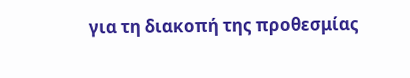για τη διακοπή της προθεσμίας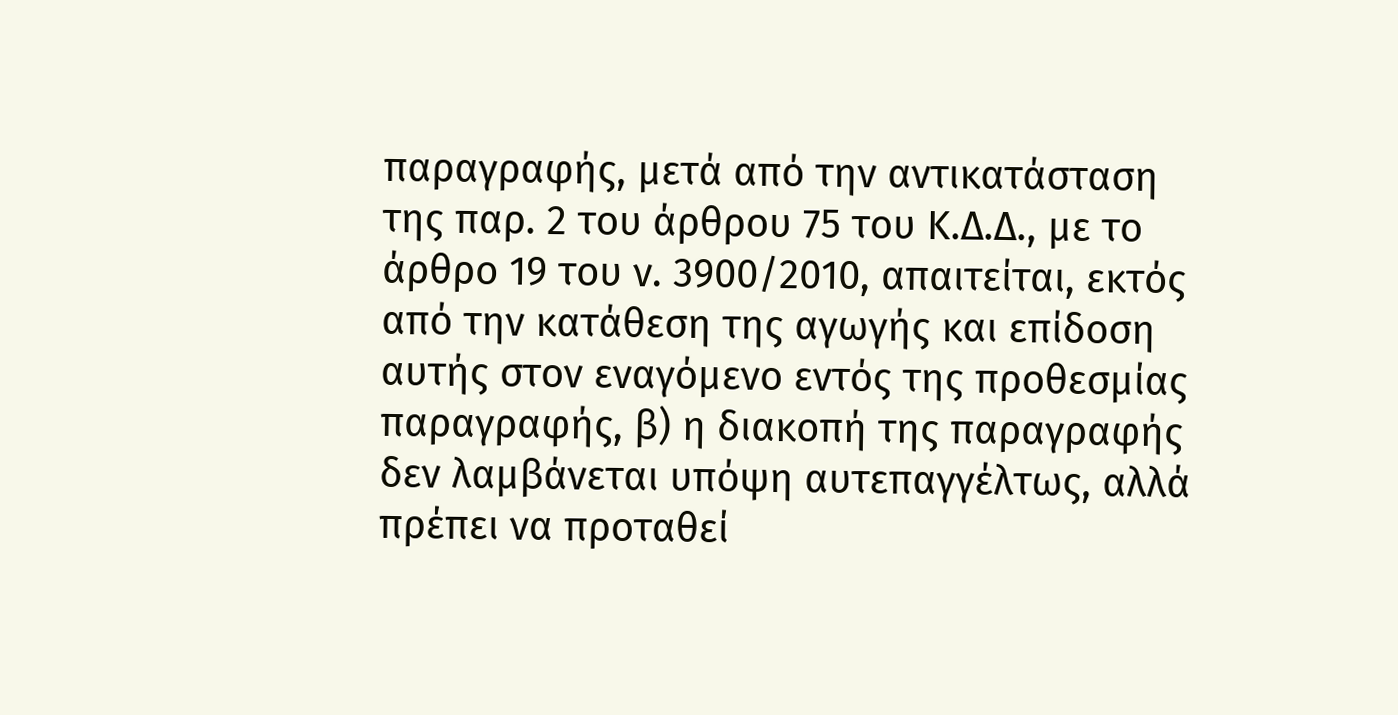παραγραφής, μετά από την αντικατάσταση της παρ. 2 του άρθρου 75 του Κ.Δ.Δ., με το άρθρο 19 του ν. 3900/2010, απαιτείται, εκτός από την κατάθεση της αγωγής και επίδοση αυτής στον εναγόμενο εντός της προθεσμίας παραγραφής, β) η διακοπή της παραγραφής δεν λαμβάνεται υπόψη αυτεπαγγέλτως, αλλά πρέπει να προταθεί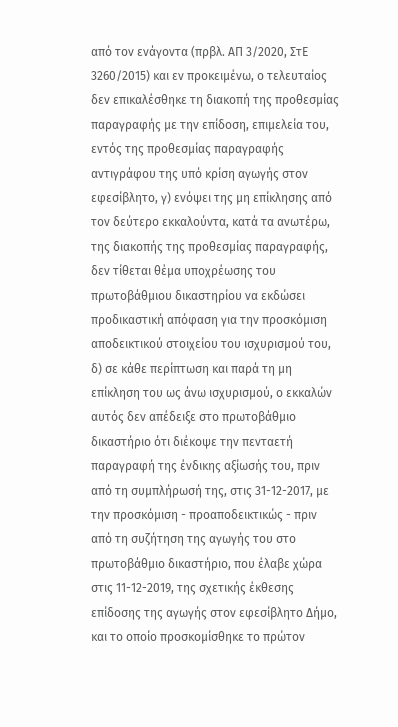από τον ενάγοντα (πρβλ. ΑΠ 3/2020, ΣτΕ 3260/2015) και εν προκειμένω, ο τελευταίος δεν επικαλέσθηκε τη διακοπή της προθεσμίας παραγραφής με την επίδοση, επιμελεία του, εντός της προθεσμίας παραγραφής αντιγράφου της υπό κρίση αγωγής στον εφεσίβλητο, γ) ενόψει της μη επίκλησης από τον δεύτερο εκκαλούντα, κατά τα ανωτέρω, της διακοπής της προθεσμίας παραγραφής, δεν τίθεται θέμα υποχρέωσης του πρωτοβάθμιου δικαστηρίου να εκδώσει προδικαστική απόφαση για την προσκόμιση αποδεικτικού στοιχείου του ισχυρισμού του, δ) σε κάθε περίπτωση και παρά τη μη επίκληση του ως άνω ισχυρισμού, ο εκκαλών αυτός δεν απέδειξε στο πρωτοβάθμιο δικαστήριο ότι διέκοψε την πενταετή παραγραφή της ένδικης αξίωσής του, πριν από τη συμπλήρωσή της, στις 31-12-2017, με την προσκόμιση - προαποδεικτικώς - πριν από τη συζήτηση της αγωγής του στο πρωτοβάθμιο δικαστήριο, που έλαβε χώρα στις 11-12-2019, της σχετικής έκθεσης επίδοσης της αγωγής στον εφεσίβλητο Δήμο, και το οποίο προσκομίσθηκε το πρώτον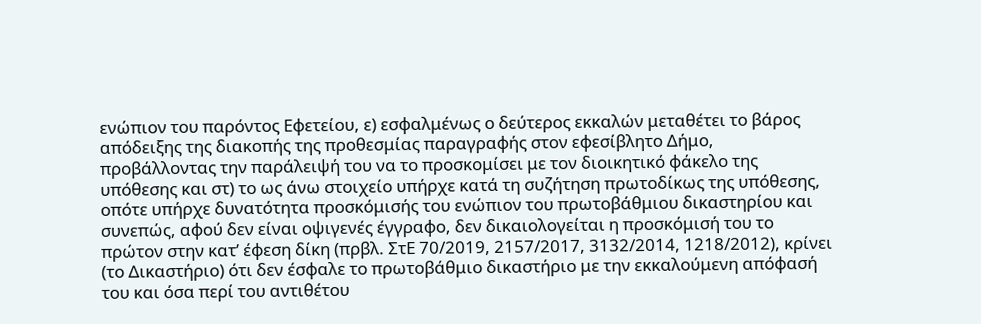ενώπιον του παρόντος Εφετείου, ε) εσφαλμένως ο δεύτερος εκκαλών μεταθέτει το βάρος απόδειξης της διακοπής της προθεσμίας παραγραφής στον εφεσίβλητο Δήμο, προβάλλοντας την παράλειψή του να το προσκομίσει με τον διοικητικό φάκελο της υπόθεσης και στ) το ως άνω στοιχείο υπήρχε κατά τη συζήτηση πρωτοδίκως της υπόθεσης, οπότε υπήρχε δυνατότητα προσκόμισής του ενώπιον του πρωτοβάθμιου δικαστηρίου και συνεπώς, αφού δεν είναι οψιγενές έγγραφο, δεν δικαιολογείται η προσκόμισή του το πρώτον στην κατ’ έφεση δίκη (πρβλ. ΣτΕ 70/2019, 2157/2017, 3132/2014, 1218/2012), κρίνει (το Δικαστήριο) ότι δεν έσφαλε το πρωτοβάθμιο δικαστήριο με την εκκαλούμενη απόφασή του και όσα περί του αντιθέτου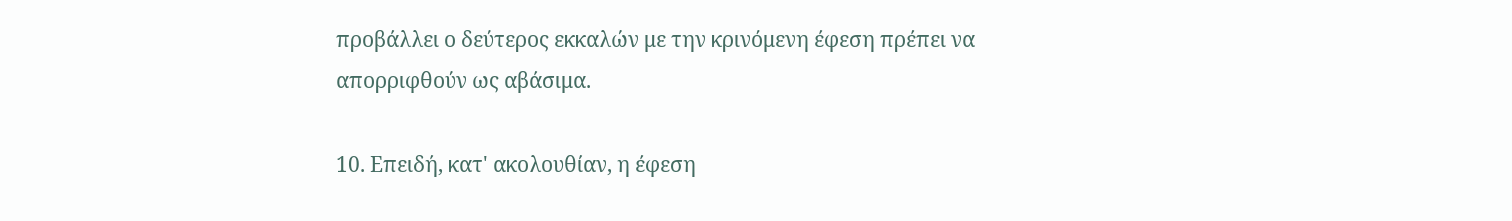προβάλλει ο δεύτερος εκκαλών με την κρινόμενη έφεση πρέπει να απορριφθούν ως αβάσιμα.

10. Επειδή, κατ' ακολουθίαν, η έφεση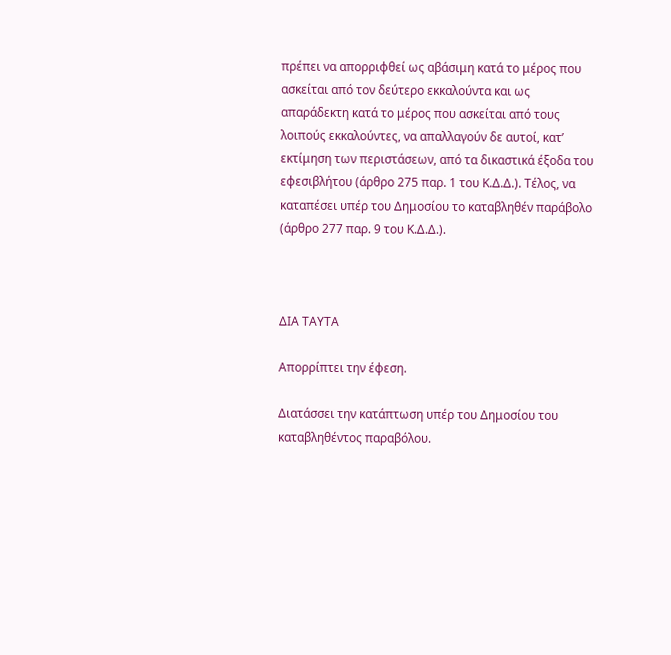πρέπει να απορριφθεί ως αβάσιμη κατά το μέρος που ασκείται από τον δεύτερο εκκαλούντα και ως απαράδεκτη κατά το μέρος που ασκείται από τους λοιπούς εκκαλούντες, να απαλλαγούν δε αυτοί, κατ’ εκτίμηση των περιστάσεων, από τα δικαστικά έξοδα του εφεσιβλήτου (άρθρο 275 παρ. 1 του Κ.Δ.Δ.). Τέλος, να καταπέσει υπέρ του Δημοσίου το καταβληθέν παράβολο (άρθρο 277 παρ. 9 του Κ.Δ.Δ.).



ΔΙΑ ΤΑΥΤΑ

Απορρίπτει την έφεση.

Διατάσσει την κατάπτωση υπέρ του Δημοσίου του καταβληθέντος παραβόλου.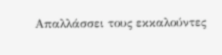Απαλλάσσει τους εκκαλούντες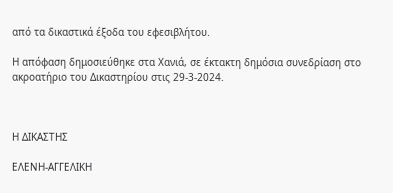από τα δικαστικά έξοδα του εφεσιβλήτου.

Η απόφαση δημοσιεύθηκε στα Χανιά, σε έκτακτη δημόσια συνεδρίαση στο ακροατήριο του Δικαστηρίου στις 29-3-2024.



Η ΔΙΚΑΣΤΗΣ

ΕΛΕΝΗ-ΑΓΓΕΛΙΚΗ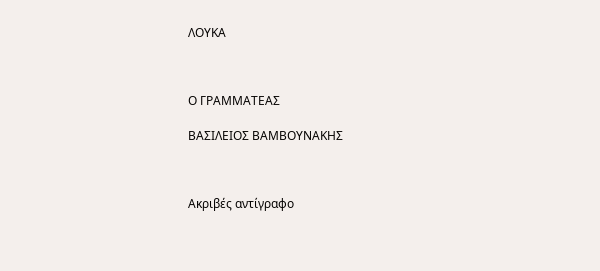ΛΟΥΚΑ



Ο ΓΡΑΜΜΑΤΕΑΣ

ΒΑΣΙΛΕΙΟΣ ΒΑΜΒΟΥΝΑΚΗΣ



Ακριβές αντίγραφο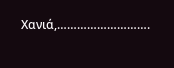Χανιά,……………………….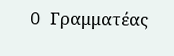O Γραμματέας